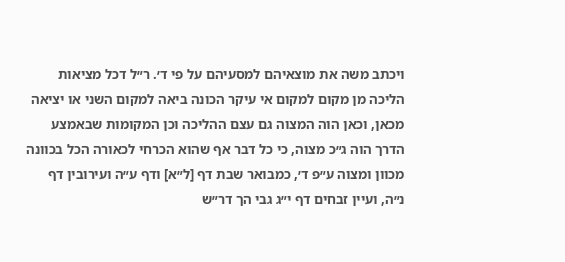ויכתב משה את מוצאיהם למסעיהם על פי ד׳. ר״ל דכל מציאות הליכה מן מקום למקום אי עיקר הכונה ביאה למקום השני או יציאה מכאן, וכאן הוה המצוה גם עצם ההליכה וכן המקומות שבאמצע הדרך הוה ג״כ מצוה, כי כל דבר אף שהוא הכרחי לכאורה הכל בכוונה מכוון ומצוה ע״פ ד׳, כמבואר שבת דף [ל״א] ודף ע״ה ועירובין דף נ״ה, ועיין זבחים דף י״ג גבי הך דר״ש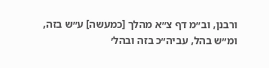ורבנן, וב״מ דף צ״א מהלך [כמעשה] ע״ש בזה, ומ״ש בהל, עביה״כ בזה ובהל׳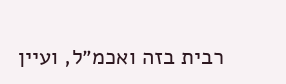רבית בזה ואכמ״ל, ועיין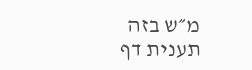מ״ש בזה תענית דף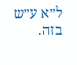ל״א ע״ש בזה.